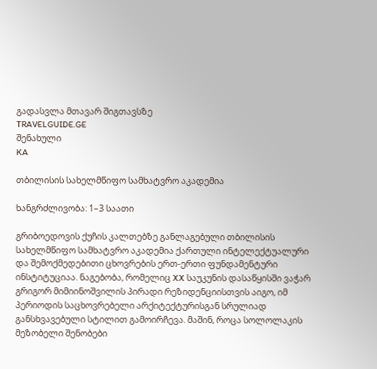გადასვლა მთავარ შიგთავსზე
TRAVELGUIDE.GE
შენახული
KA

თბილისის სახელმწიფო სამხატვრო აკადემია

ხანგრძლივობა: 1–3 საათი

გრიბოედოვის ქუჩის კალთებზე განლაგებული თბილისის სახელმწიფო სამხატვრო აკადემია ქართული ინტელექტუალური და შემოქმედებითი ცხოვრების ერთ-ერთი ფუნდამენტური ინსტიტუციაა. ნაგებობა, რომელიც XX საუკუნის დასაწყისში ვაჭარ გრიგორ მიმიინოშვილის პირადი რეზიდენციისთვის აიგო, იმ პერიოდის საცხოვრებელი არქიტექტურისგან სრულიად განსხვავებული სტილით გამოირჩევა. მაშინ, როცა სოლოლაკის მეზობელი შენობები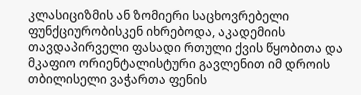კლასიციზმის ან ზომიერი საცხოვრებელი ფუნქციურობისკენ იხრებოდა, აკადემიის თავდაპირველი ფასადი რთული ქვის წყობითა და მკაფიო ორიენტალისტური გავლენით იმ დროის თბილისელი ვაჭართა ფენის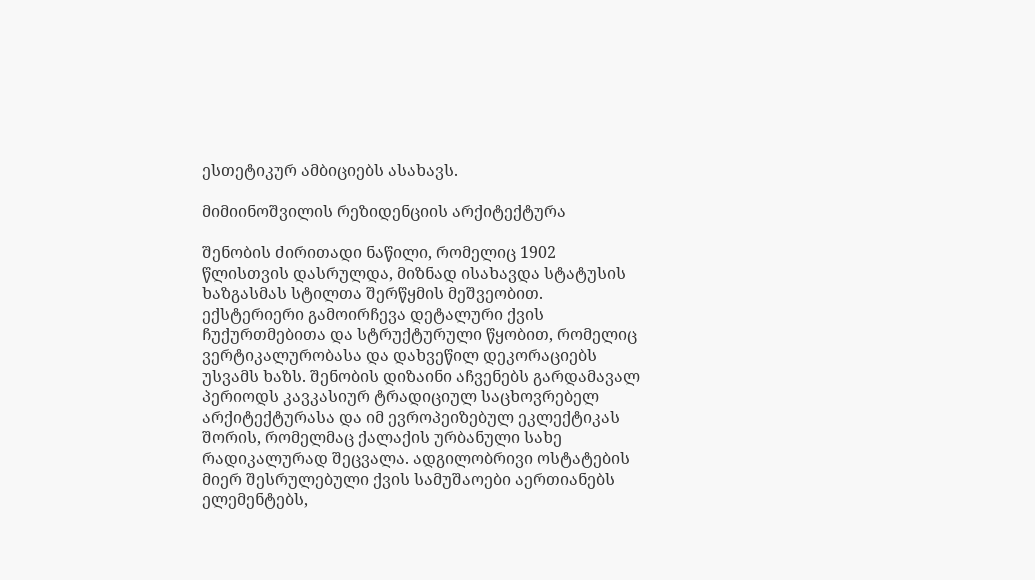ესთეტიკურ ამბიციებს ასახავს.

მიმიინოშვილის რეზიდენციის არქიტექტურა

შენობის ძირითადი ნაწილი, რომელიც 1902 წლისთვის დასრულდა, მიზნად ისახავდა სტატუსის ხაზგასმას სტილთა შერწყმის მეშვეობით. ექსტერიერი გამოირჩევა დეტალური ქვის ჩუქურთმებითა და სტრუქტურული წყობით, რომელიც ვერტიკალურობასა და დახვეწილ დეკორაციებს უსვამს ხაზს. შენობის დიზაინი აჩვენებს გარდამავალ პერიოდს კავკასიურ ტრადიციულ საცხოვრებელ არქიტექტურასა და იმ ევროპეიზებულ ეკლექტიკას შორის, რომელმაც ქალაქის ურბანული სახე რადიკალურად შეცვალა. ადგილობრივი ოსტატების მიერ შესრულებული ქვის სამუშაოები აერთიანებს ელემენტებს,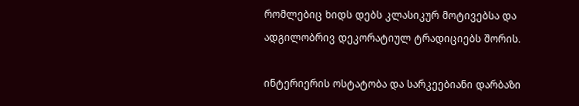რომლებიც ხიდს დებს კლასიკურ მოტივებსა და ადგილობრივ დეკორატიულ ტრადიციებს შორის.

ინტერიერის ოსტატობა და სარკეებიანი დარბაზი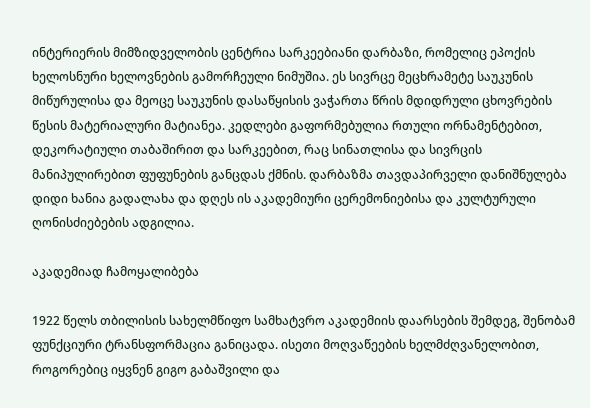ინტერიერის მიმზიდველობის ცენტრია სარკეებიანი დარბაზი, რომელიც ეპოქის ხელოსნური ხელოვნების გამორჩეული ნიმუშია. ეს სივრცე მეცხრამეტე საუკუნის მიწურულისა და მეოცე საუკუნის დასაწყისის ვაჭართა წრის მდიდრული ცხოვრების წესის მატერიალური მატიანეა. კედლები გაფორმებულია რთული ორნამენტებით, დეკორატიული თაბაშირით და სარკეებით, რაც სინათლისა და სივრცის მანიპულირებით ფუფუნების განცდას ქმნის. დარბაზმა თავდაპირველი დანიშნულება დიდი ხანია გადალახა და დღეს ის აკადემიური ცერემონიებისა და კულტურული ღონისძიებების ადგილია.

აკადემიად ჩამოყალიბება

1922 წელს თბილისის სახელმწიფო სამხატვრო აკადემიის დაარსების შემდეგ, შენობამ ფუნქციური ტრანსფორმაცია განიცადა. ისეთი მოღვაწეების ხელმძღვანელობით, როგორებიც იყვნენ გიგო გაბაშვილი და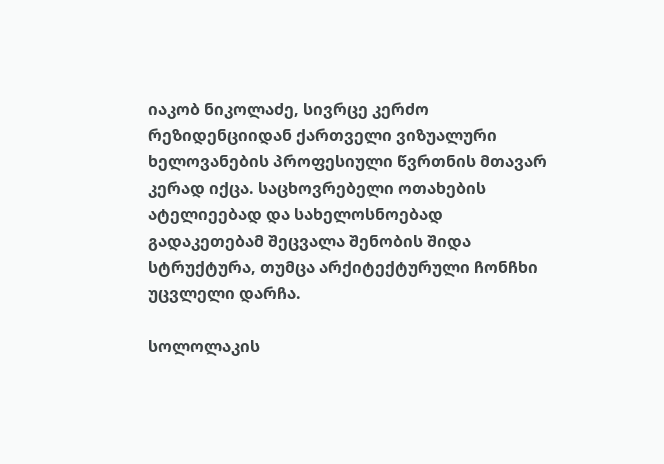იაკობ ნიკოლაძე, სივრცე კერძო რეზიდენციიდან ქართველი ვიზუალური ხელოვანების პროფესიული წვრთნის მთავარ კერად იქცა. საცხოვრებელი ოთახების ატელიეებად და სახელოსნოებად გადაკეთებამ შეცვალა შენობის შიდა სტრუქტურა, თუმცა არქიტექტურული ჩონჩხი უცვლელი დარჩა.

სოლოლაკის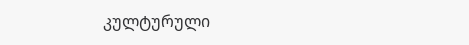კულტურული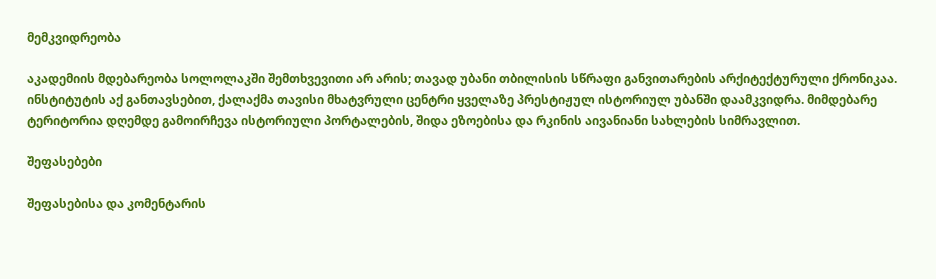მემკვიდრეობა

აკადემიის მდებარეობა სოლოლაკში შემთხვევითი არ არის; თავად უბანი თბილისის სწრაფი განვითარების არქიტექტურული ქრონიკაა. ინსტიტუტის აქ განთავსებით, ქალაქმა თავისი მხატვრული ცენტრი ყველაზე პრესტიჟულ ისტორიულ უბანში დაამკვიდრა. მიმდებარე ტერიტორია დღემდე გამოირჩევა ისტორიული პორტალების, შიდა ეზოებისა და რკინის აივანიანი სახლების სიმრავლით.

შეფასებები

შეფასებისა და კომენტარის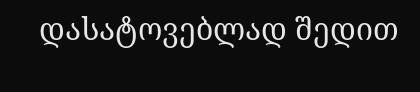დასატოვებლად შედით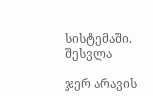სისტემაში. შესვლა

ჯერ არავის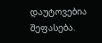დაუტოვებია შეფასება.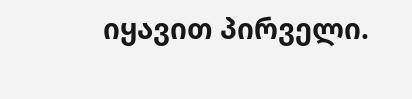იყავით პირველი.